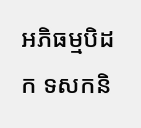អភិធម្មបិដក ទសកនិ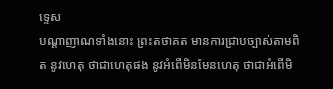ទ្ទេស
បណ្តាញាណទាំងនោះ ព្រះតថាគត មានការជ្រាបច្បាស់តាមពិត នូវហេតុ ថាជាហេតុផង នូវអំពើមិនមែនហេតុ ថាជាអំពើមិ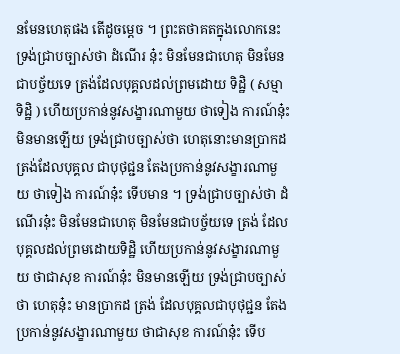នមែនហេតុផង តើដូចម្តេច ។ ព្រះតថាគតក្នុងលោកនេះ ទ្រង់ជ្រាបច្បាស់ថា ដំណើរ នុ៎ះ មិនមែនជាហេតុ មិនមែនជាបច្ច័យទេ ត្រង់ដែលបុគ្គលដល់ព្រមដោយ ទិដ្ឋិ ( សម្មាទិដ្ឋិ ) ហើយប្រកាន់នូវសង្ខារណាមួយ ថាទៀង ការណ៍នុ៎ះ មិនមានឡើយ ទ្រង់ជ្រាបច្បាស់ថា ហេតុនោះមានប្រាកដ ត្រង់ដែលបុគ្គល ជាបុថុជ្ជន តែងប្រកាន់នូវសង្ខារណាមួយ ថាទៀង ការណ៍នុ៎ះ ទើបមាន ។ ទ្រង់ជ្រាបច្បាស់ថា ដំណើរនុ៎ះ មិនមែនជាហេតុ មិនមែនជាបច្ច័យទេ ត្រង់ ដែលបុគ្គលដល់ព្រមដោយទិដ្ឋិ ហើយប្រកាន់នូវសង្ខារណាមួយ ថាជាសុខ ការណ៍នុ៎ះ មិនមានឡើយ ទ្រង់ជ្រាបច្បាស់ថា ហេតុនុ៎ះ មានប្រាកដ ត្រង់ ដែលបុគ្គលជាបុថុជ្ជន តែងប្រកាន់នូវសង្ខារណាមួយ ថាជាសុខ ការណ៍នុ៎ះ ទើប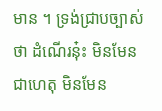មាន ។ ទ្រង់ជ្រាបច្បាស់ថា ដំណើរនុ៎ះ មិនមែនជាហេតុ មិនមែន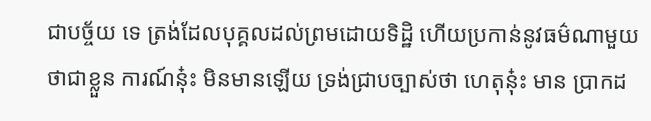ជាបច្ច័យ ទេ ត្រង់ដែលបុគ្គលដល់ព្រមដោយទិដ្ឋិ ហើយប្រកាន់នូវធម៌ណាមួយ ថាជាខ្លួន ការណ៍នុ៎ះ មិនមានឡើយ ទ្រង់ជ្រាបច្បាស់ថា ហេតុនុ៎ះ មាន ប្រាកដ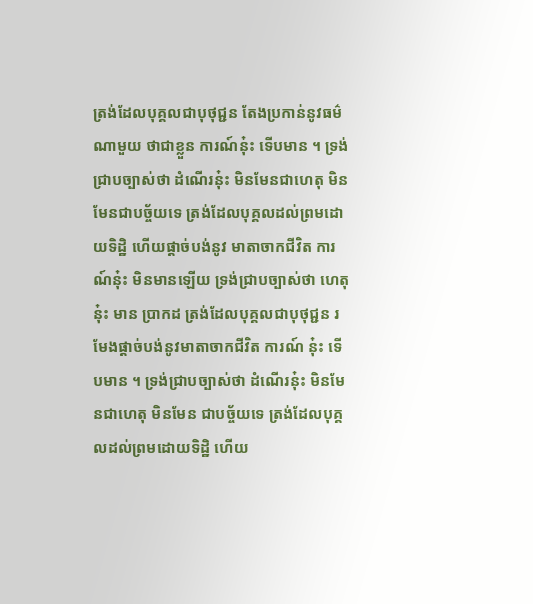ត្រង់ដែលបុគ្គលជាបុថុជ្ជន តែងប្រកាន់នូវធម៌ណាមួយ ថាជាខ្លួន ការណ៍នុ៎ះ ទើបមាន ។ ទ្រង់ជ្រាបច្បាស់ថា ដំណើរនុ៎ះ មិនមែនជាហេតុ មិនមែនជាបច្ច័យទេ ត្រង់ដែលបុគ្គលដល់ព្រមដោយទិដ្ឋិ ហើយផ្តាច់បង់នូវ មាតាចាកជីវិត ការណ៍នុ៎ះ មិនមានឡើយ ទ្រង់ជ្រាបច្បាស់ថា ហេតុនុ៎ះ មាន ប្រាកដ ត្រង់ដែលបុគ្គលជាបុថុជ្ជន រមែងផ្តាច់បង់នូវមាតាចាកជីវិត ការណ៍ នុ៎ះ ទើបមាន ។ ទ្រង់ជ្រាបច្បាស់ថា ដំណើរនុ៎ះ មិនមែនជាហេតុ មិនមែន ជាបច្ច័យទេ ត្រង់ដែលបុគ្គលដល់ព្រមដោយទិដ្ឋិ ហើយ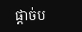ផ្តាច់ប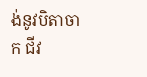ង់នូវបិតាចាក ជីវ